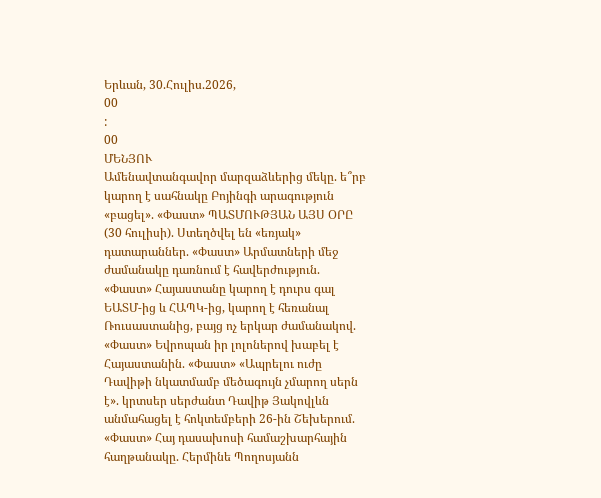Երևան, 30.Հուլիս.2026,
00
:
00
ՄԵՆՅՈՒ
Ամենավտանգավոր մարզաձևերից մեկը. ե՞րբ կարող է սահնակը Բոյինգի արագություն «բացել». «Փաստ» ՊԱՏՄՈՒԹՅԱՆ ԱՅՍ ՕՐԸ (30 հուլիսի). Ստեղծվել են «եռյակ» դատարաններ. «Փաստ» Արմատների մեջ ժամանակը դառնում է հավերժություն. «Փաստ» Հայաստանը կարող է դուրս գալ ԵԱՏՄ-ից և ՀԱՊԿ-ից, կարող է հեռանալ Ռուսաստանից, բայց ոչ երկար ժամանակով. «Փաստ» Եվրոպան իր լոլոներով խաբել է Հայաստանին. «Փաստ» «Ապրելու ուժը Դավիթի նկատմամբ մեծագույն չմարող սերն է». կրտսեր սերժանտ Դավիթ Յակովլևն անմահացել է հոկտեմբերի 26-ին Շեխերում. «Փաստ» Հայ դասախոսի համաշխարհային հաղթանակը. Հերմինե Պողոսյանն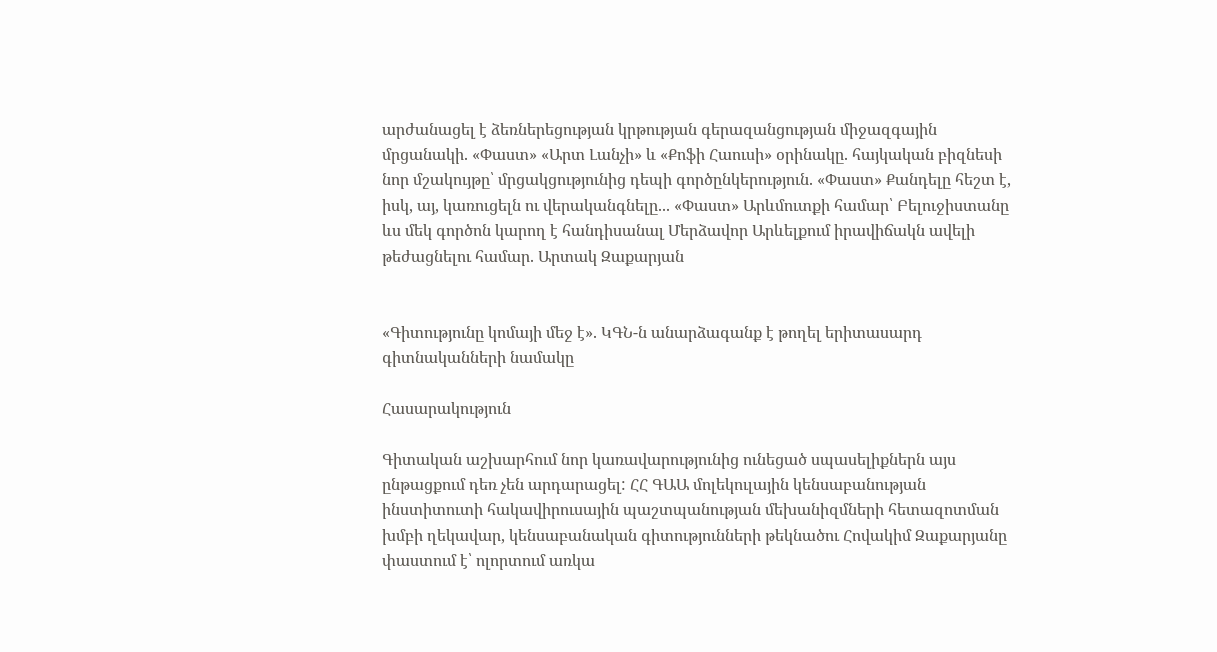արժանացել է ձեռներեցության կրթության գերազանցության միջազգային մրցանակի. «Փաստ» «Արտ Լանչի» և «Քոֆի Հաուսի» օրինակը. հայկական բիզնեսի նոր մշակույթը՝ մրցակցությունից դեպի գործընկերություն. «Փաստ» Քանդելը հեշտ է, իսկ, այ, կառուցելն ու վերականգնելը... «Փաստ» Արևմուտքի համար՝ Բելուջիստանը ևս մեկ գործոն կարող է հանդիսանալ Մերձավոր Արևելքում իրավիճակն ավելի թեժացնելու համար. Արտակ Զաքարյան


«Գիտությունը կոմայի մեջ է». ԿԳՆ-ն անարձագանք է թողել երիտասարդ գիտնականների նամակը

Հասարակություն

Գիտական աշխարհում նոր կառավարությունից ունեցած սպասելիքներն այս ընթացքում դեռ չեն արդարացել: ՀՀ ԳԱԱ մոլեկուլային կենսաբանության ինստիտուտի հակավիրուսային պաշտպանության մեխանիզմների հետազոտման խմբի ղեկավար, կենսաբանական գիտությունների թեկնածու Հովակիմ Զաքարյանը փաստում է՝ ոլորտում առկա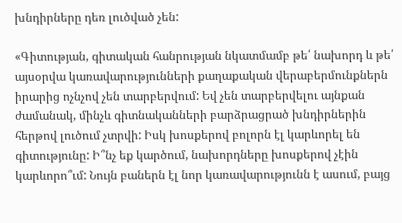խնդիրները դեռ լուծված չեն:

«Գիտության, գիտական հանրության նկատմամբ թե՛ նախորդ և թե՛ այսօրվա կառավարությունների քաղաքական վերաբերմունքներն իրարից ոչնչով չեն տարբերվում: Եվ չեն տարբերվելու այնքան ժամանակ, մինչև գիտնականների բարձրացրած խնդիրներին հերթով լուծում չտրվի: Իսկ խոսքերով բոլորն էլ կարևորել են գիտությունը: Ի՞նչ եք կարծում, նախորդները խոսքերով չէին կարևորո՞ւմ: Նույն բաներն էլ նոր կառավարությունն է ասում, բայց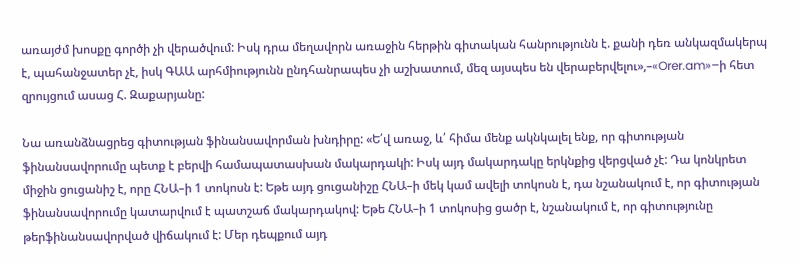առայժմ խոսքը գործի չի վերածվում: Իսկ դրա մեղավորն առաջին հերթին գիտական հանրությունն է. քանի դեռ անկազմակերպ է, պահանջատեր չէ, իսկ ԳԱԱ արհմիությունն ընդհանրապես չի աշխատում, մեզ այսպես են վերաբերվելու»,–«Orer.am»–ի հետ զրույցում ասաց Հ. Զաքարյանը:

Նա առանձնացրեց գիտության ֆինանսավորման խնդիրը: «Ե՛վ առաջ, և՛ հիմա մենք ակնկալել ենք, որ գիտության ֆինանսավորումը պետք է բերվի համապատասխան մակարդակի: Իսկ այդ մակարդակը երկնքից վերցված չէ: Դա կոնկրետ միջին ցուցանիշ է, որը ՀՆԱ–ի 1 տոկոսն է: Եթե այդ ցուցանիշը ՀՆԱ–ի մեկ կամ ավելի տոկոսն է, դա նշանակում է, որ գիտության ֆինանսավորումը կատարվում է պատշաճ մակարդակով: Եթե ՀՆԱ–ի 1 տոկոսից ցածր է, նշանակում է, որ գիտությունը թերֆինանսավորված վիճակում է: Մեր դեպքում այդ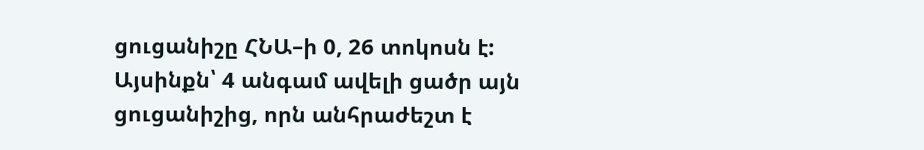ցուցանիշը ՀՆԱ–ի 0, 26 տոկոսն է: Այսինքն՝ 4 անգամ ավելի ցածր այն ցուցանիշից, որն անհրաժեշտ է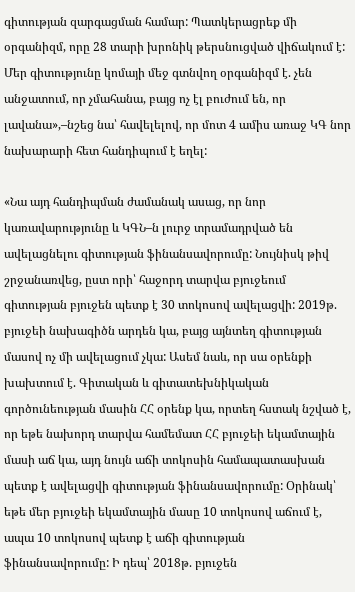գիտության զարգացման համար: Պատկերացրեք մի օրգանիզմ, որը 28 տարի խրոնիկ թերսնուցված վիճակում է: Մեր գիտությունը կոմայի մեջ գտնվող օրգանիզմ է. չեն անջատում, որ չմահանա, բայց ոչ էլ բուժում են, որ լավանա»,–նշեց նա՝ հավելելով, որ մոտ 4 ամիս առաջ ԿԳ նոր նախարարի հետ հանդիպում է եղել:

«Նա այդ հանդիպման ժամանակ ասաց, որ նոր կառավարությունը և ԿԳՆ–ն լուրջ տրամադրված են ավելացնելու գիտության ֆինանսավորումը: Նույնիսկ թիվ շրջանառվեց, ըստ որի՝ հաջորդ տարվա բյուջեում գիտության բյուջեն պետք է 30 տոկոսով ավելացվի: 2019թ. բյուջեի նախագիծն արդեն կա, բայց այնտեղ գիտության մասով ոչ մի ավելացում չկա: Ասեմ նաև, որ սա օրենքի խախտում է. Գիտական և գիտատեխնիկական գործունեության մասին ՀՀ օրենք կա, որտեղ հստակ նշված է, որ եթե նախորդ տարվա համեմատ ՀՀ բյուջեի եկամտային մասի աճ կա, այդ նույն աճի տոկոսին համապատասխան պետք է ավելացվի գիտության ֆինանսավորումը: Օրինակ՝ եթե մեր բյուջեի եկամտային մասը 10 տոկոսով աճում է, ապա 10 տոկոսով պետք է աճի գիտության ֆինանսավորումը: Ի դեպ՝ 2018թ. բյուջեն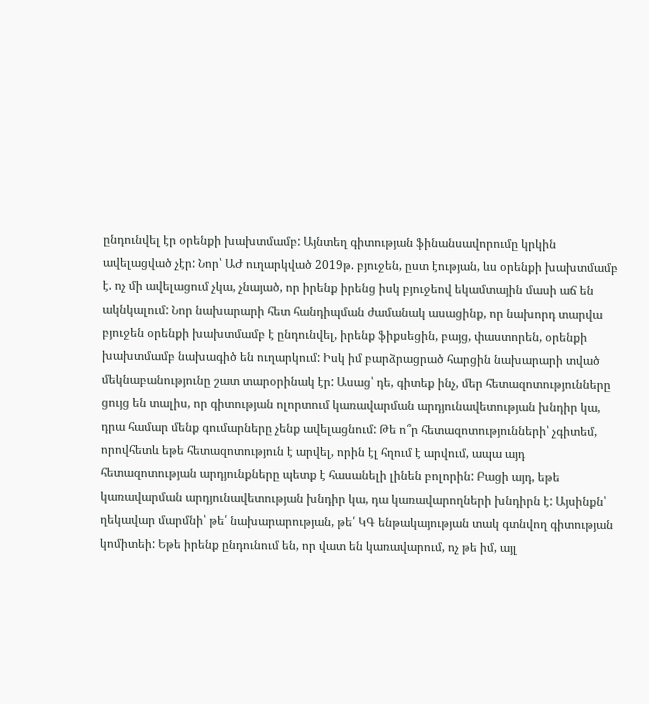ընդունվել էր օրենքի խախտմամբ: Այնտեղ գիտության ֆինանսավորումը կրկին ավելացված չէր: Նոր՝ ԱԺ ուղարկված 2019թ. բյուջեն, ըստ էության, ևս օրենքի խախտմամբ է. ոչ մի ավելացում չկա, չնայած, որ իրենք իրենց իսկ բյուջեով եկամտային մասի աճ են ակնկալում: Նոր նախարարի հետ հանդիպման ժամանակ ասացինք, որ նախորդ տարվա բյուջեն օրենքի խախտմամբ է ընդունվել, իրենք ֆիքսեցին, բայց, փաստորեն, օրենքի խախտմամբ նախագիծ են ուղարկում: Իսկ իմ բարձրացրած հարցին նախարարի տված մեկնաբանությունը շատ տարօրինակ էր: Ասաց՝ դե, գիտեք ինչ, մեր հետազոտությունները ցույց են տալիս, որ գիտության ոլորտում կառավարման արդյունավետության խնդիր կա, դրա համար մենք գումարները չենք ավելացնում: Թե ո՞ր հետազոտությունների՝ չգիտեմ, որովհետև եթե հետազոտություն է արվել, որին էլ հղում է արվում, ապա այդ հետազոտության արդյունքները պետք է հասանելի լինեն բոլորին: Բացի այդ, եթե կառավարման արդյունավետության խնդիր կա, դա կառավարողների խնդիրն է: Այսինքն՝ ղեկավար մարմնի՝ թե՛ նախարարության, թե՛ ԿԳ ենթակայության տակ գտնվող գիտության կոմիտեի: Եթե իրենք ընդունում են, որ վատ են կառավարում, ոչ թե իմ, այլ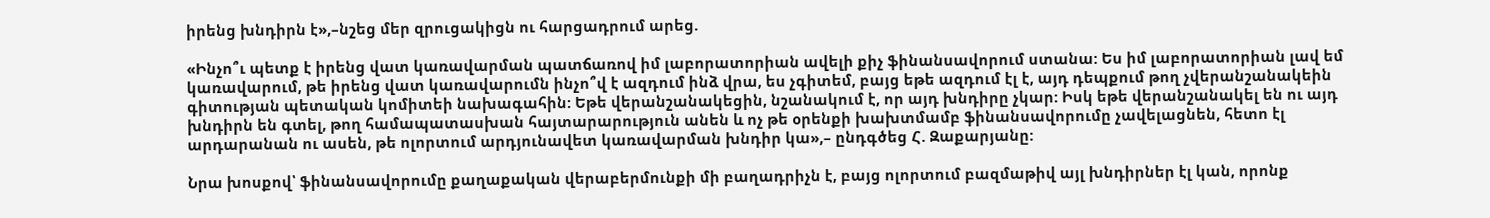իրենց խնդիրն է»,–նշեց մեր զրուցակիցն ու հարցադրում արեց.

«Ինչո՞ւ պետք է իրենց վատ կառավարման պատճառով իմ լաբորատորիան ավելի քիչ ֆինանսավորում ստանա: Ես իմ լաբորատորիան լավ եմ կառավարում, թե իրենց վատ կառավարումն ինչո՞վ է ազդում ինձ վրա, ես չգիտեմ, բայց եթե ազդում էլ է, այդ դեպքում թող չվերանշանակեին գիտության պետական կոմիտեի նախագահին: Եթե վերանշանակեցին, նշանակում է, որ այդ խնդիրը չկար: Իսկ եթե վերանշանակել են ու այդ խնդիրն են գտել, թող համապատասխան հայտարարություն անեն և ոչ թե օրենքի խախտմամբ ֆինանսավորումը չավելացնեն, հետո էլ արդարանան ու ասեն, թե ոլորտում արդյունավետ կառավարման խնդիր կա»,– ընդգծեց Հ. Զաքարյանը:

Նրա խոսքով՝ ֆինանսավորումը քաղաքական վերաբերմունքի մի բաղադրիչն է, բայց ոլորտում բազմաթիվ այլ խնդիրներ էլ կան, որոնք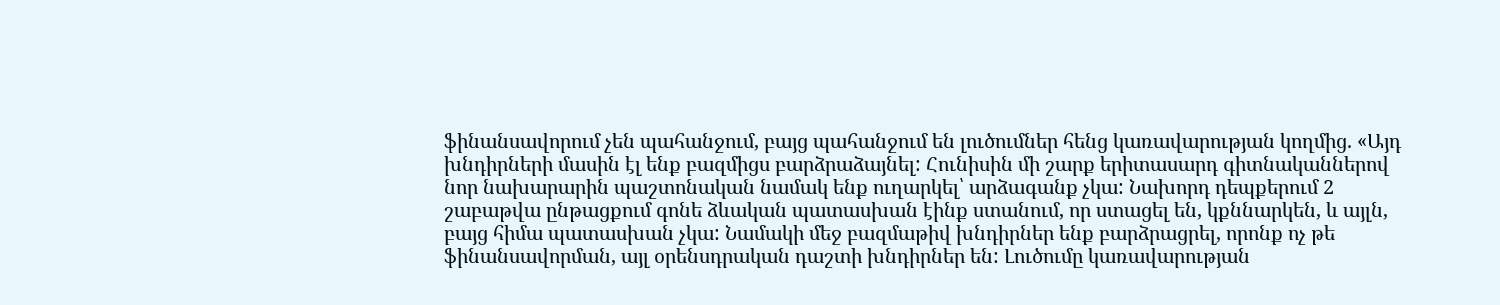ֆինանսավորում չեն պահանջում, բայց պահանջում են լուծումներ հենց կառավարության կողմից. «Այդ խնդիրների մասին էլ ենք բազմիցս բարձրաձայնել: Հունիսին մի շարք երիտասարդ գիտնականներով նոր նախարարին պաշտոնական նամակ ենք ուղարկել՝ արձագանք չկա: Նախորդ դեպքերում 2 շաբաթվա ընթացքում գոնե ձևական պատասխան էինք ստանում, որ ստացել են, կքննարկեն, և այլն, բայց հիմա պատասխան չկա: Նամակի մեջ բազմաթիվ խնդիրներ ենք բարձրացրել, որոնք ոչ թե ֆինանսավորման, այլ օրենսդրական դաշտի խնդիրներ են: Լուծումը կառավարության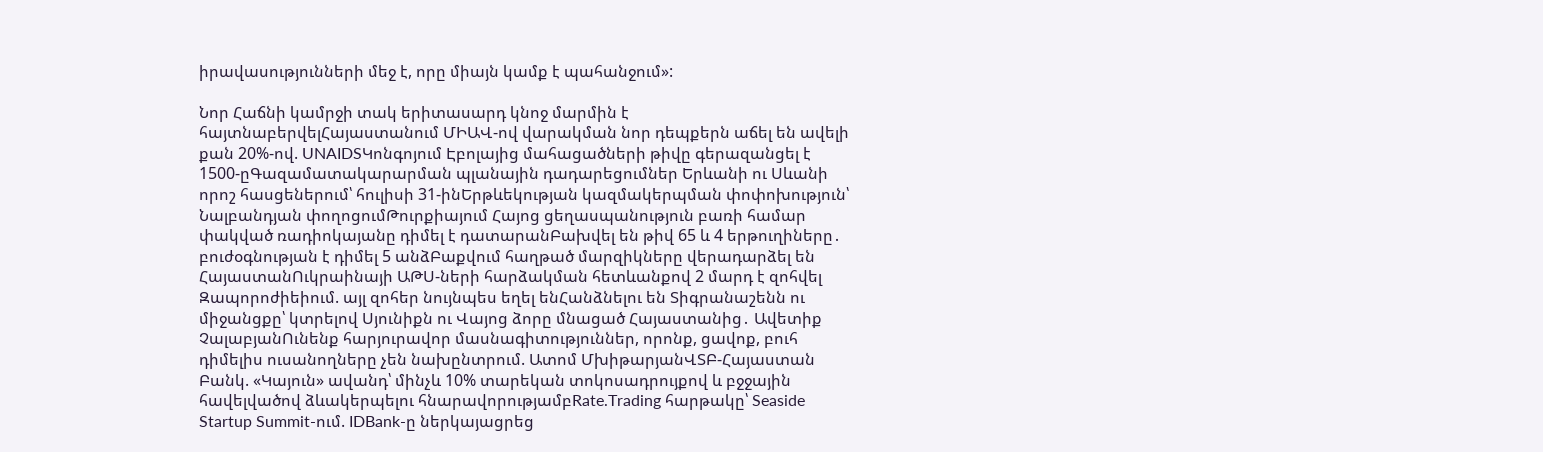իրավասությունների մեջ է, որը միայն կամք է պահանջում»:

Նոր Հաճնի կամրջի տակ երիտասարդ կնոջ մարմին է հայտնաբերվելՀայաստանում ՄԻԱՎ-ով վարակման նոր դեպքերն աճել են ավելի քան 20%-ով. UNAIDSԿոնգոյում Էբոլայից մահացածների թիվը գերազանցել է 1500-ըԳազամատակարարման պլանային դադարեցումներ Երևանի ու Սևանի որոշ հասցեներում՝ հուլիսի 31-ինԵրթևեկության կազմակերպման փոփոխություն՝ Նալբանդյան փողոցումԹուրքիայում Հայոց ցեղասպանություն բառի համար փակված ռադիոկայանը դիմել է դատարանԲախվել են թիվ 65 և 4 երթուղիները․ բուժօգնության է դիմել 5 անձԲաքվում հաղթած մարզիկները վերադարձել են ՀայաստանՈւկրաինայի ԱԹՍ-ների հարձակման հետևանքով 2 մարդ է զոհվել Զապորոժիեիում. այլ զոհեր նույնպես եղել ենՀանձնելու են Տիգրանաշենն ու միջանցքը՝ կտրելով Սյունիքն ու Վայոց ձորը մնացած Հայաստանից․ Ավետիք ՉալաբյանՈւնենք հարյուրավոր մասնագիտություններ, որոնք, ցավոք, բուհ դիմելիս ուսանողները չեն նախընտրում. Ատոմ ՄխիթարյանՎՏԲ-Հայաստան Բանկ. «Կայուն» ավանդ՝ մինչև 10% տարեկան տոկոսադրույքով և բջջային հավելվածով ձևակերպելու հնարավորությամբRate.Trading հարթակը՝ Seaside Startup Summit-ում. IDBank-ը ներկայացրեց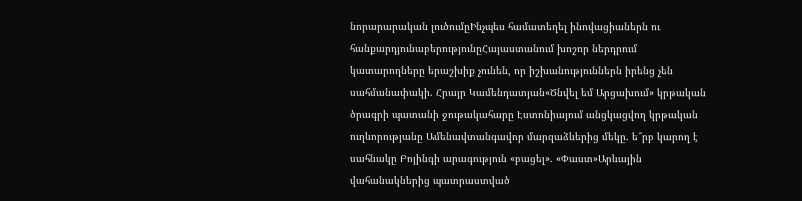նորարարական լուծումըԻնչպես համատեղել ինովացիաներն ու հանքարդյունաբերությունըՀայաստանում խոշոր ներդրում կատարողները երաշխիք չունեն, որ իշխանություններն իրենց չեն սահմանափակի. Հրայր Կամենդատյան«Ծնվել եմ Արցախում» կրթական ծրագրի պատանի ջութակահարը Էստոնիայում անցկացվող կրթական ուղևորությանը Ամենավտանգավոր մարզաձևերից մեկը. ե՞րբ կարող է սահնակը Բոյինգի արագություն «բացել». «Փաստ»Արևային վահանակներից պատրաստված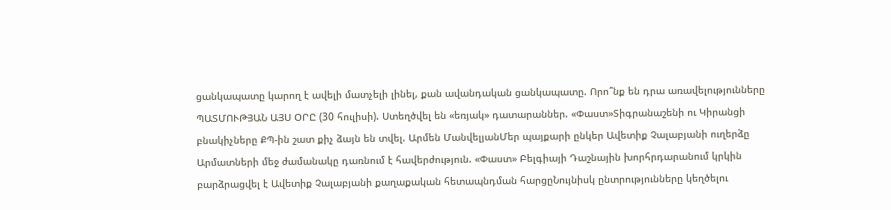ցանկապատը կարող է ավելի մատչելի լինել, քան ավանդական ցանկապատը. Որո՞նք են դրա առավելությունները ՊԱՏՄՈՒԹՅԱՆ ԱՅՍ ՕՐԸ (30 հուլիսի). Ստեղծվել են «եռյակ» դատարաններ. «Փաստ»Տիգրանաշենի ու Կիրանցի բնակիչները ՔՊ-ին շատ քիչ ձայն են տվել. Արմեն ՄանվելյանՄեր պայքարի ընկեր Ավետիք Չալաբյանի ուղերձը Արմատների մեջ ժամանակը դառնում է հավերժություն. «Փաստ» Բելգիայի Դաշնային խորհրդարանում կրկին բարձրացվել է Ավետիք Չալաբյանի քաղաքական հետապնդման հարցըՆույնիսկ ընտրությունները կեղծելու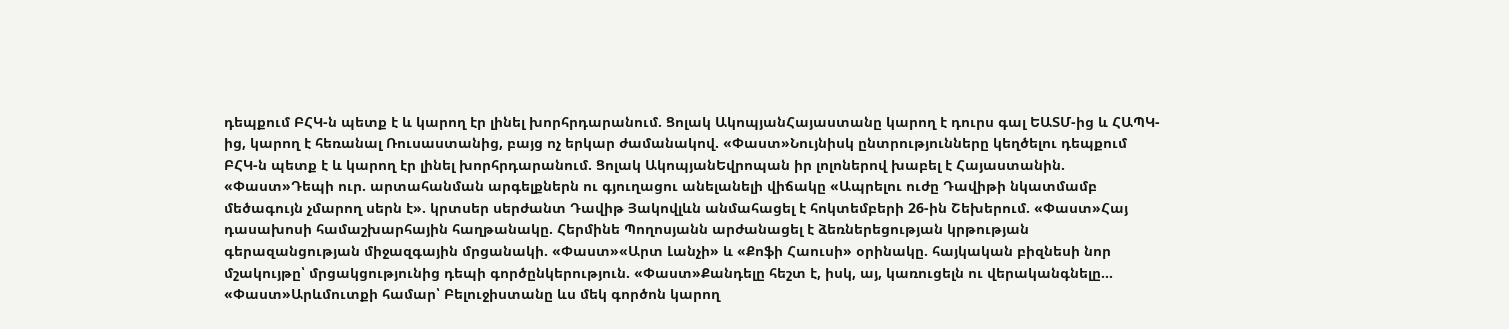դեպքում ԲՀԿ-ն պետք է և կարող էր լինել խորհրդարանում. Ցոլակ ԱկոպյանՀայաստանը կարող է դուրս գալ ԵԱՏՄ-ից և ՀԱՊԿ-ից, կարող է հեռանալ Ռուսաստանից, բայց ոչ երկար ժամանակով. «Փաստ»Նույնիսկ ընտրությունները կեղծելու դեպքում ԲՀԿ-ն պետք է և կարող էր լինել խորհրդարանում. Ցոլակ ԱկոպյանԵվրոպան իր լոլոներով խաբել է Հայաստանին. «Փաստ»Դեպի ուր. արտահանման արգելքներն ու գյուղացու անելանելի վիճակը «Ապրելու ուժը Դավիթի նկատմամբ մեծագույն չմարող սերն է». կրտսեր սերժանտ Դավիթ Յակովլևն անմահացել է հոկտեմբերի 26-ին Շեխերում. «Փաստ»Հայ դասախոսի համաշխարհային հաղթանակը. Հերմինե Պողոսյանն արժանացել է ձեռներեցության կրթության գերազանցության միջազգային մրցանակի. «Փաստ»«Արտ Լանչի» և «Քոֆի Հաուսի» օրինակը. հայկական բիզնեսի նոր մշակույթը՝ մրցակցությունից դեպի գործընկերություն. «Փաստ»Քանդելը հեշտ է, իսկ, այ, կառուցելն ու վերականգնելը... «Փաստ»Արևմուտքի համար՝ Բելուջիստանը ևս մեկ գործոն կարող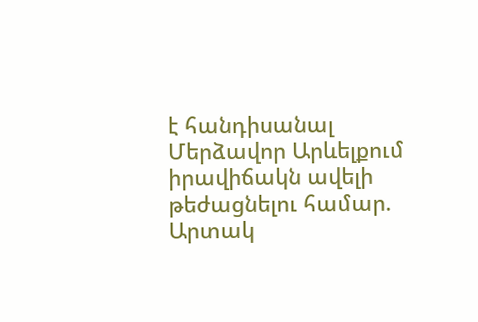է հանդիսանալ Մերձավոր Արևելքում իրավիճակն ավելի թեժացնելու համար. Արտակ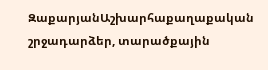ԶաքարյանԱշխարհաքաղաքական շրջադարձեր, տարածքային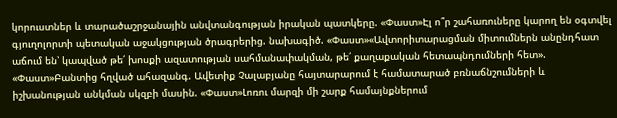կորուստներ և տարածաշրջանային անվտանգության իրական պատկերը. «Փաստ»Էլ ո՞ր շահառուները կարող են օգտվել գյուղոլորտի պետական աջակցության ծրագրերից. նախագիծ. «Փաստ»«Ավտորիտարացման միտումներն անընդհատ աճում են՝ կապված թե՛ խոսքի ազատության սահմանափակման, թե՛ քաղաքական հետապնդումների հետ». «Փաստ»Բանտից հղված ահազանգ. Ավետիք Չալաբյանը հայտարարում է համատարած բռնաճնշումների և իշխանության անկման սկզբի մասին. «Փաստ»Լոռու մարզի մի շարք համայնքներում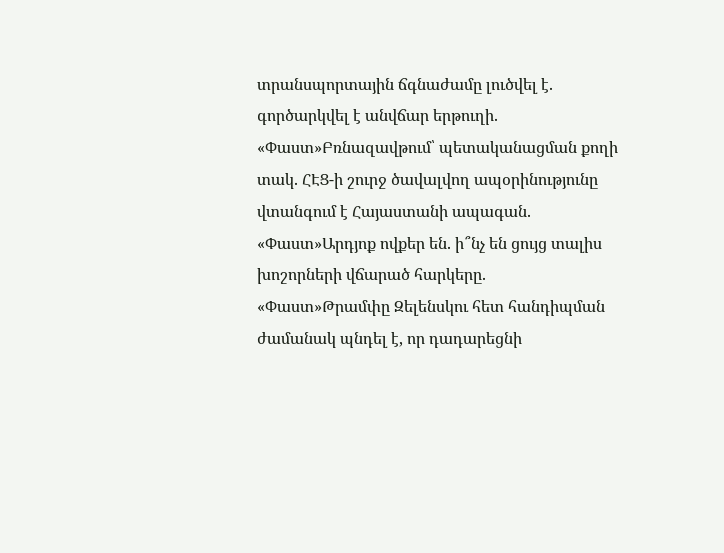տրանսպորտային ճգնաժամը լուծվել է. գործարկվել է անվճար երթուղի. «Փաստ»Բռնազավթում՝ պետականացման քողի տակ. ՀԷՑ-ի շուրջ ծավալվող ապօրինությունը վտանգում է Հայաստանի ապագան. «Փաստ»Արդյոք ովքեր են. ի՞նչ են ցույց տալիս խոշորների վճարած հարկերը. «Փաստ»Թրամփը Զելենսկու հետ հանդիպման ժամանակ պնդել է, որ դադարեցնի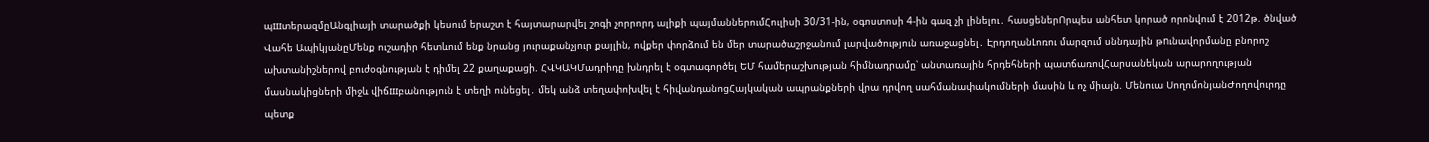պшտերազմըԱնգլիայի տարածքի կեսում երաշտ է հայտարարվել շոգի չորրորդ ալիքի պայմաններումՀուլիսի 30/31-ին, օգոստոսի 4-ին գազ չի լինելու․ հասցեներՈրպես անհետ կորած որոնվում է 2012թ. ծնված Վահե ԱպիկյանըՄենք ուշադիր հետևում ենք նրանց յուրաքանչյուր քայլին, ովքեր փորձում են մեր տարածաշրջանում լարվածություն առաջացնել․ ԷրդողանԼոռու մարզում սննդային թnւնավորմանը բնորոշ ախտանիշներով բուժօգնության է դիմել 22 քաղաքացի. ՀՎԿԱԿՄադրիդը խնդրել է օգտագործել ԵՄ համերաշխության հիմնադրամը՝ անտառային հրդեհների պատճառովՀարսանեկան արարողության մասնակիցների միջև վիճшբանություն է տեղի ունեցել․ մեկ անձ տեղափոխվել է հիվանդանոցՀայկական ապրանքների վրա դրվող սահմանափակումների մասին և ոչ միայն. Մենուա ՍողոմոնյանԺողովուրդը պետք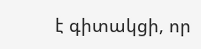է գիտակցի, որ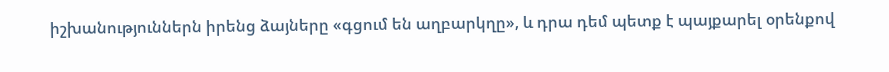իշխանություններն իրենց ձայները «գցում են աղբարկղը», և դրա դեմ պետք է պայքարել օրենքով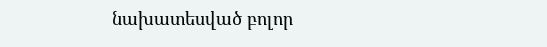նախատեսված բոլոր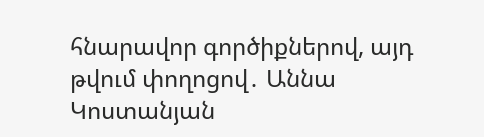հնարավոր գործիքներով, այդ թվում փողոցով․ Աննա Կոստանյան